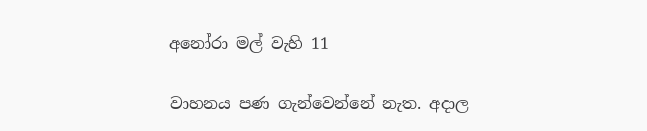අනෝරා මල් වැහි 11

වාහනය පණ ගැන්වෙන්නේ නැත. අදාල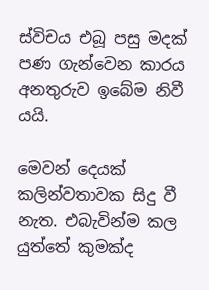ස්විචය එබූ පසු මදක් පණ ගැන්වෙන කාරය අනතුරුව ඉබේම නිවී යයි.

මෙවන් දෙයක් කලින්වතාවක සිදු වී නැත. එබැවින්ම කල යුත්තේ කුමක්ද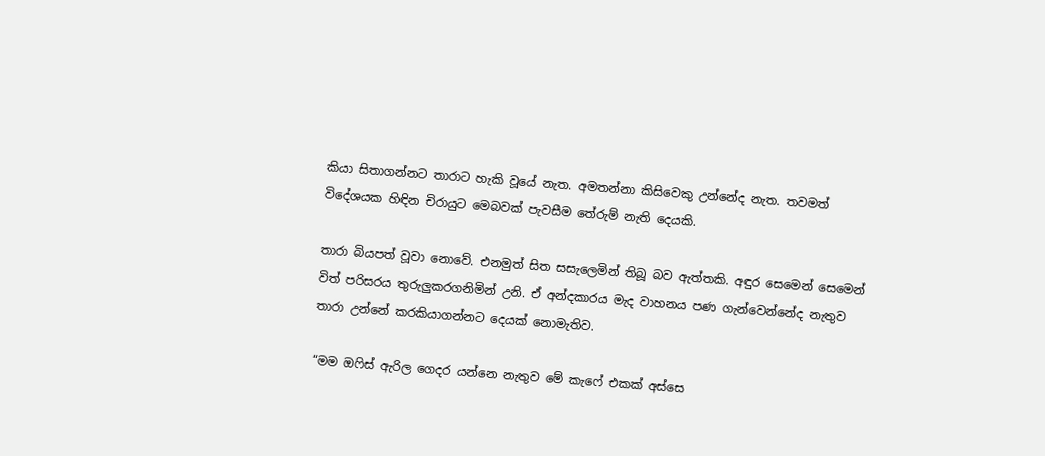කියා සිතාගන්නට තාරාට හැකි වූයේ නැත. අමතන්නා කිසිවෙකු උන්නේද නැත. තවමත් විදේශයක හිඳින චිරායුට මෙබවක් පැවසීම තේරුම් නැති දෙයකි.

තාරා බියපත් වූවා නොවේ. එනමුත් සිත සසැලෙමින් තිබූ බව ඇත්තකි. අඳුර සෙමෙන් සෙමෙන් විත් පරිසරය තුරුලුකරගනිමින් උනි. ඒ අන්දකාරය මැද වාහනය පණ ගැන්වෙන්නේද නැතුව තාරා උන්නේ කරකියාගන්නට දෙයක් නොමැතිව.

“මම ඔෆිස් ඇරිල ගෙදර යන්නෙ නැතුව මේ කැෆේ එකක් අස්සෙ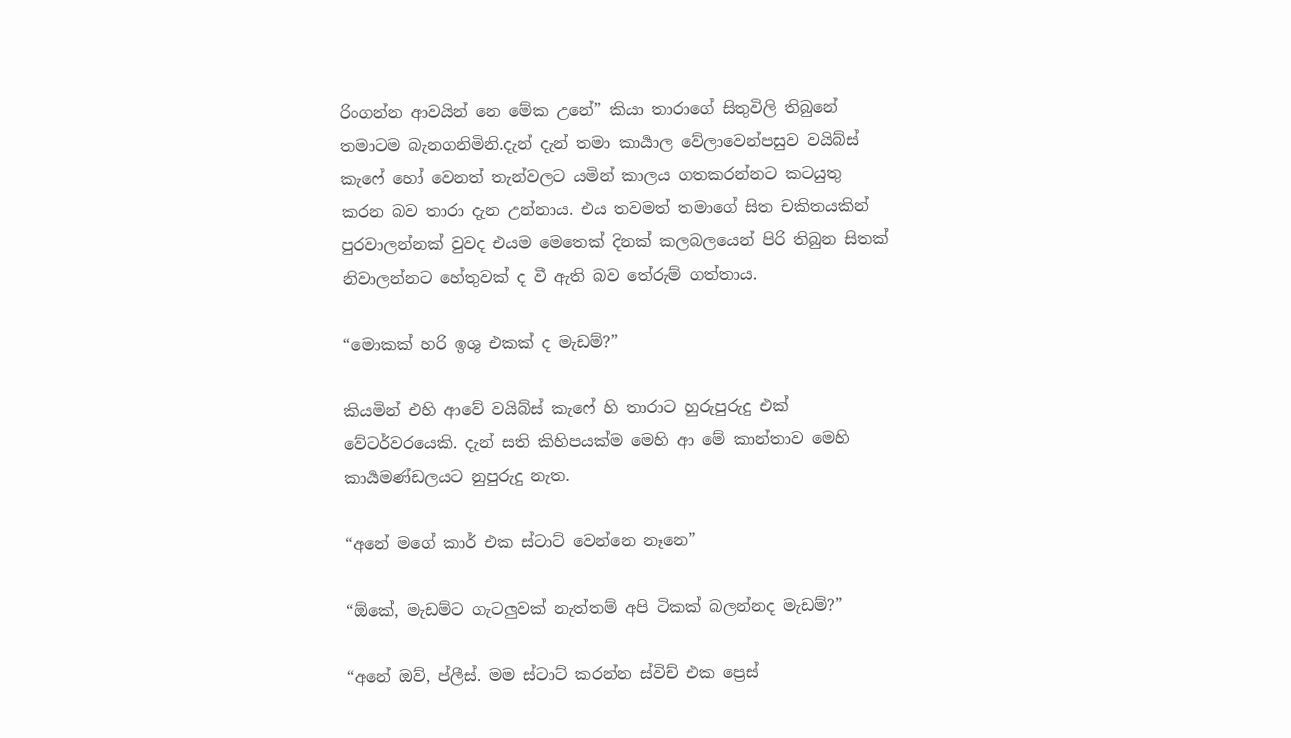රිංගන්න ආවයින් නෙ මේක උනේ” කියා තාරාගේ සිතුවිලි තිබුනේ තමාටම බැනගනිමිනි.දැන් දැන් තමා කාර්‍යාල වේලාවෙන්පසුව වයිබ්ස් කැෆේ හෝ වෙනත් තැන්වලට යමින් කාලය ගතකරන්නට කටයුතු කරන බව තාරා දැන උන්නාය. එය තවමත් තමාගේ සිත චකිතයකින් පුරවාලන්නක් වුවද එයම මෙතෙක් දිනක් කලබලයෙන් පිරි තිබුන සිතක් නිවාලන්නට හේතුවක් ද වී ඇති බව තේරුම් ගත්තාය.

“මොකක් හරි ඉශු එකක් ද මැඩම්?”

කියමින් එහි ආවේ වයිබ්ස් කැෆේ හි තාරාට හුරුපුරුදු එක් වේටර්වරයෙකි. දැන් සති කිහිපයක්ම මෙහි ආ මේ කාන්තාව මෙහි කාර්‍යමණ්ඩලයට නුපුරුදු නැත.

“අනේ මගේ කාර් එක ස්ටාට් වෙන්නෙ නෑනෙ”

“ඕකේ, මැඩම්ට ගැටලුවක් නැත්තම් අපි ටිකක් බලන්නද මැඩම්?”

“අනේ ඔව්, ප්ලීස්. මම ස්ටාට් කරන්න ස්විච් එක ප්‍රෙස්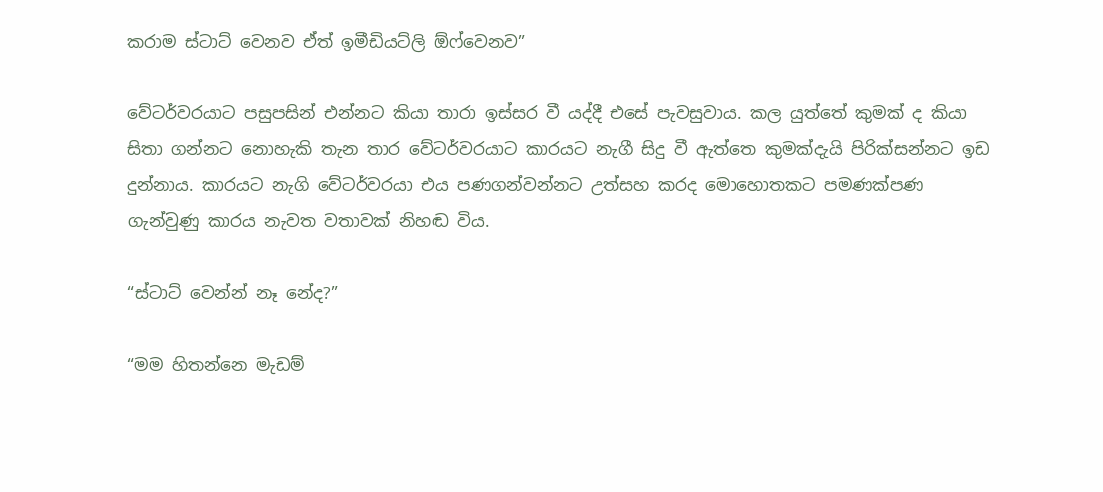කරාම ස්ටාට් වෙනව ඒත් ඉමීඩියට්ලි ඕෆ්වෙනව”

වේටර්වරයාට පසුපසින් එන්නට කියා තාරා ඉස්සර වී යද්දී එසේ පැවසුවාය. කල යුත්තේ කුමක් ද කියා සිතා ගන්නට නොහැකි තැන තාර වේටර්වරයාට කාරයට නැගී සිදු වී ඇත්තෙ කුමක්දැයි පිරික්සන්නට ඉඩ දුන්නාය. කාරයට නැගි වේටර්වරයා එය පණගන්වන්නට උත්සහ කරද මොහොතකට පමණක්පණ ගැන්වුණු කාරය නැවත වතාවක් නිහඬ විය.

“ස්ටාට් වෙන්න් නෑ නේද?”

“මම හිතන්නෙ මැඩම්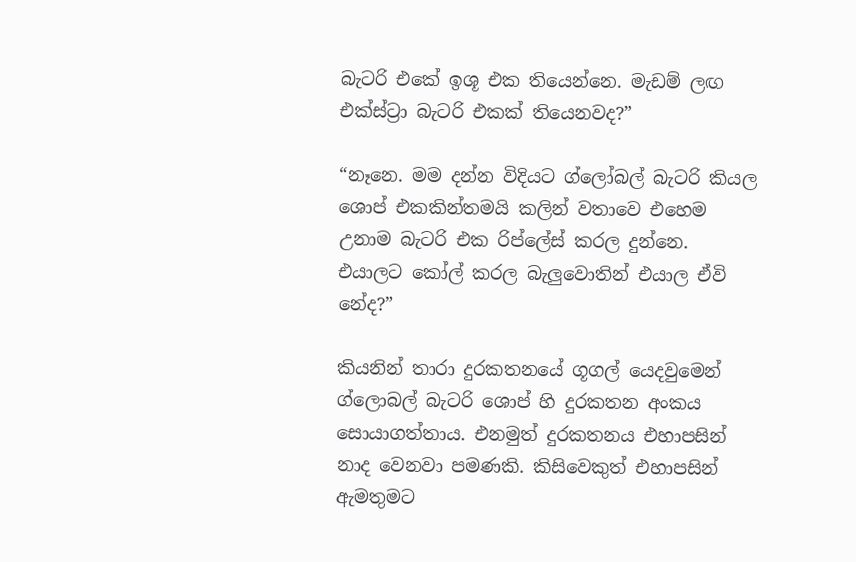බැටරි එකේ ඉශූ එක තියෙන්නෙ. මැඩම් ලඟ එක්ස්ට්‍රා බැටරි එකක් තියෙනවද?”

“නෑනෙ. මම දන්න විදියට ග්ලෝබල් බැටරි කියල ශොප් එකකින්තමයි කලින් වතාවෙ එහෙම උනාම බැටරි එක රිප්ලේස් කරල දුන්නෙ. එයාලට කෝල් කරල බැලුවොතින් එයාල ඒවි නේද?”

කියනින් තාරා දුරකතනයේ ගූගල් යෙදවුමෙන් ග්ලොබල් බැටරි ශොප් හි දුරකතන අංකය සොයාගත්තාය. එනමුත් දුරකතනය එහාපසින් නාද වෙනවා පමණකි. කිසිවෙකුත් එහාපසින් ඇමතුමට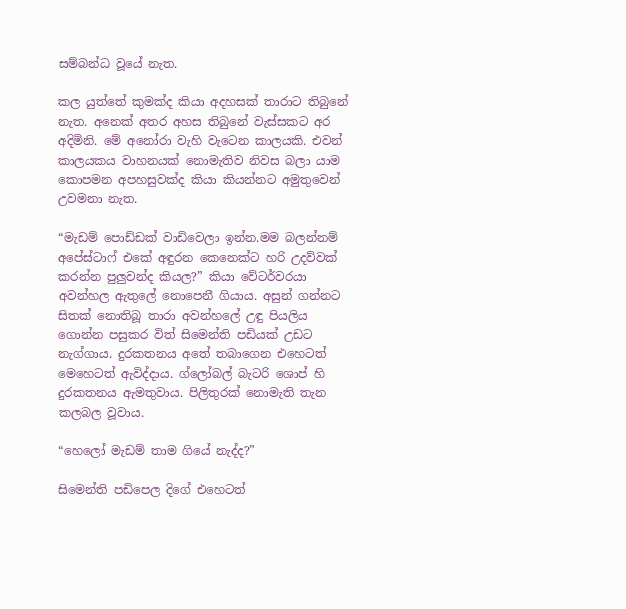සම්බන්ධ වූයේ නැත.

කල යුත්තේ කුමක්ද කියා අදහසක් තාරාට තිබුනේ නැත. අනෙක් අතර අහස තිබුනේ වැස්සකට අර අදිමිනි. මේ අනෝරා වැහි වැටෙන කාලයකි. එවන් කාලයකය වාහනයක් නොමැතිව නිවස බලා යාම කොපමන අපහසුවක්ද කියා කියන්නට අමුතුවෙන් උවමනා නැත.

“මැඩම් පොඩ්ඩක් වාඩිවෙලා ඉන්න.මම බලන්නම් අපේස්ටාෆ් එකේ අඳුරන කෙනෙක්ට හරි උදව්වක් කරන්න පුලුවන්ද කියල?” කියා වේටර්වරයා අවන්හල ඇතුලේ නොපෙනී ගියාය. අසුන් ගන්නට සිතක් නොතිබූ තාරා අවන්හලේ උඳු පියලිය ගොන්න පසුකර විත් සිමෙන්ති පඩියක් උඩට නැග්ගාය. දුරකතනය අතේ තබාගෙන එහෙටත් මෙහෙටත් ඇවිද්දාය. ග්ලෝබල් බැටරි ශොප් හි දුරකතනය ඇමතුවාය. පිලිතුරක් නොමැති තැන කලබල වූවාය.

“හෙලෝ මැඩම් තාම ගියේ නැද්ද?”

සිමෙන්ති පඩිපෙල දිගේ එහෙටත්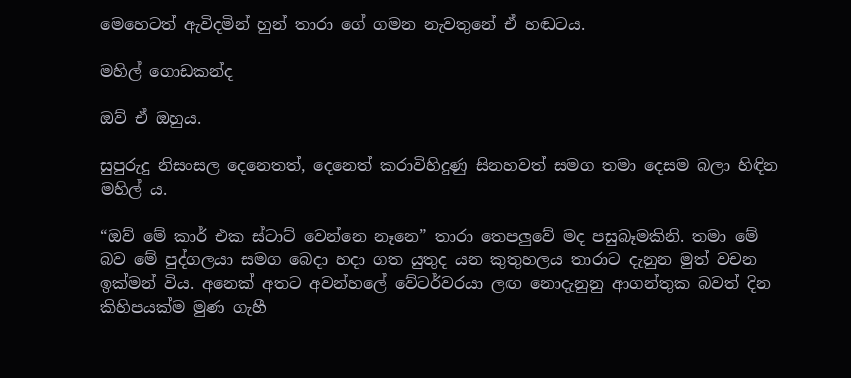මෙහෙටත් ඇවිදමින් හුන් තාරා ගේ ගමන නැවතුනේ ඒ හඬටය.

මහිල් ගොඩකන්ද

ඔව් ඒ ඔහුය.

සුපුරුදු නිසංසල දෙනෙතත්, දෙනෙත් කරාවිහිදුණු සිනහවත් සමග තමා දෙසම බලා හිඳින මහිල්‍ ය.

“ඔව් මේ කාර් එක ස්ටාට් වෙන්නෙ නෑනෙ” තාරා තෙපලුවේ මද පසුබෑමකිනි. තමා මේ බව මේ පුද්ගලයා සමග බෙදා හදා ගත යුතුද යන කුතුහලය තාරාට දැනුන මුත් වචන ඉක්මන් විය. අනෙක් අතට අවන්හලේ වේටර්වරයා ලඟ නොදැනුනු ආගන්තුක බවත් දින කිහිපයක්ම මුණ ගැහී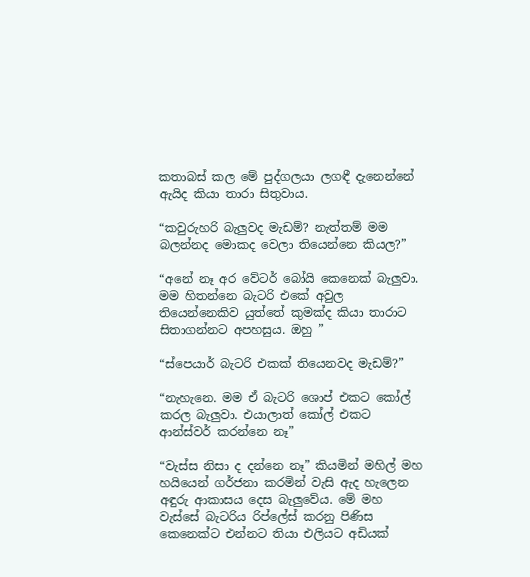කතාබස් කල මේ පුද්ගලයා ලගඳී දැනෙන්නේ ඇයිද කියා තාරා සිතුවාය.

“කවුරුහරි බැලුවද මැඩම්? නැත්තම් මම බලන්නද මොකද වෙලා තියෙන්නෙ කියල?”

“අනේ නෑ අර වේටර් බෝයි කෙනෙක් බැලුවා. මම හිතන්නෙ බැටරි එකේ අවුල තියෙන්නෙකිව යුත්තේ කුමක්ද කියා තාරාට සිතාගන්නට අපහසුය. ඔහු ”

“ස්පෙයාර් බැටරි එකක් තියෙනවද මැඩම්?”

“නැහැනෙ. මම ඒ බැටරි ශොප් එකට කෝල් කරල බැලුවා. එයාලාත් කෝල් එකට ආන්ස්වර් කරන්නෙ නෑ”

“වැස්ස නිසා ද දන්නෙ නෑ” කියමින් මහිල් මහ හයියෙන් ගර්ජනා කරමින් වැසි ඇද හැලෙන අඳුරු ආකාසය දෙස බැලුවේය. මේ මහ වැස්සේ බැටරිය රිප්ලේස් කරනු පිණිස කෙනෙක්ට එන්නට තියා එලියට අඩියක්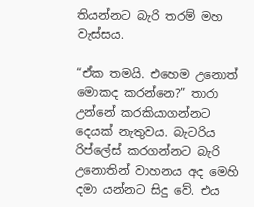තියන්නට බැරි තරම් මහ වැස්සය.

“ඒක තමයි. එහෙම උනොත් මොකද කරන්නෙ?” තාරා උන්නේ කරකියාගන්නට දෙයක් නැතුවය. බැටරිය රිප්ලේස් කරගන්නට බැරි උනොතින් වාහනය අද මෙහි දමා යන්නට සිදු වේ. එය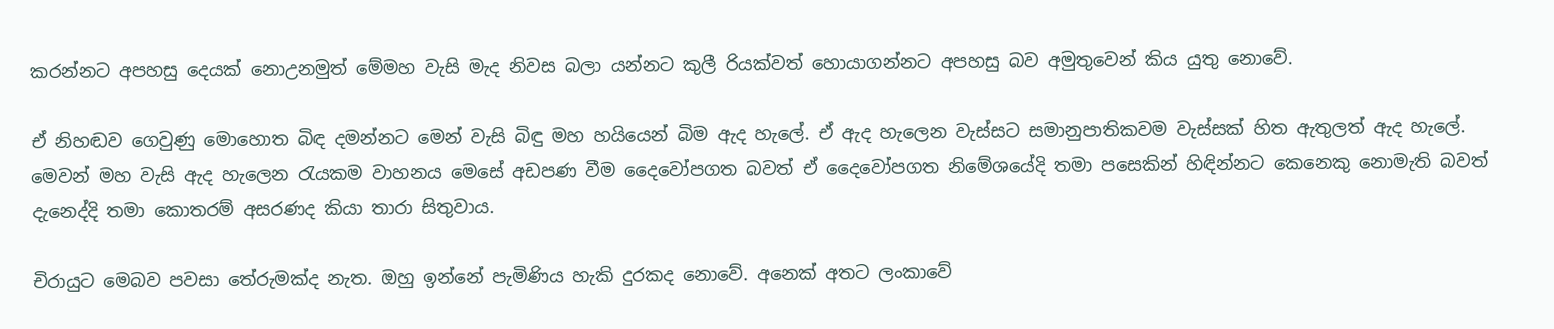කරන්නට අපහසු දෙයක් නොඋනමුත් මේමහ වැසි මැද නිවස බලා යන්නට කුලී රියක්වත් හොයාගන්නට අපහසු බව අමුතුවෙන් කිය යුතු නොවේ.

ඒ නිහඬව ගෙවුණු මොහොත බිඳ දමන්නට මෙන් වැසි බිඳු මහ හයියෙන් බිම ඇද හැලේ. ඒ ඇද හැලෙන වැස්සට සමානුපාතිකවම වැස්සක් හිත ඇතුලත් ඇද හැලේ. මෙවන් මහ වැසි ඇද හැලෙන රැයකම වාහනය මෙසේ අඩපණ වීම දෛවෝපගත බවත් ඒ දෛවෝපගත නිමේශයේදි තමා පසෙකින් හිඳින්නට කෙනෙකු නොමැති බවත් දැනෙද්දි තමා කොතරම් අසරණද කියා තාරා සිතුවාය.

චිරායුට මෙබව පවසා තේරුමක්ද නැත. ඔහු ඉන්නේ පැමිණිය හැකි දුරකද නොවේ. අනෙක් අතට ලංකාවේ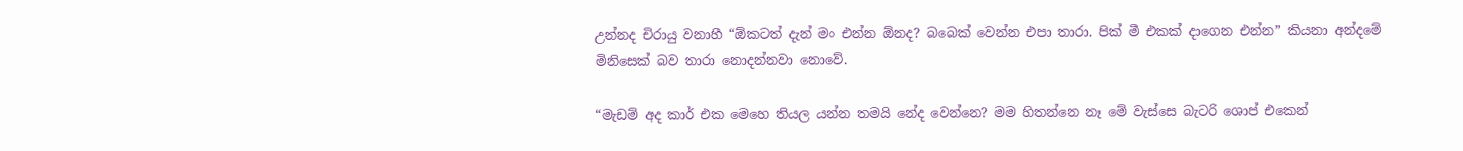උන්නද චිරායු වනාහී “ඕකටත් දැන් මං එන්න ඕනද? බබෙක් වෙන්න එපා තාරා. පික් මී එකක් දාගෙන එන්න” කියනා අන්දමේ මිනිසෙක් බව තාරා නොදන්නවා නොවේ.

“මැඩම් අද කාර් එක මෙහෙ තියල යන්න තමයි නේද වෙන්නෙ? මම හිතන්නෙ නෑ මේ වැස්සෙ බැටරි ශොප් එකෙන්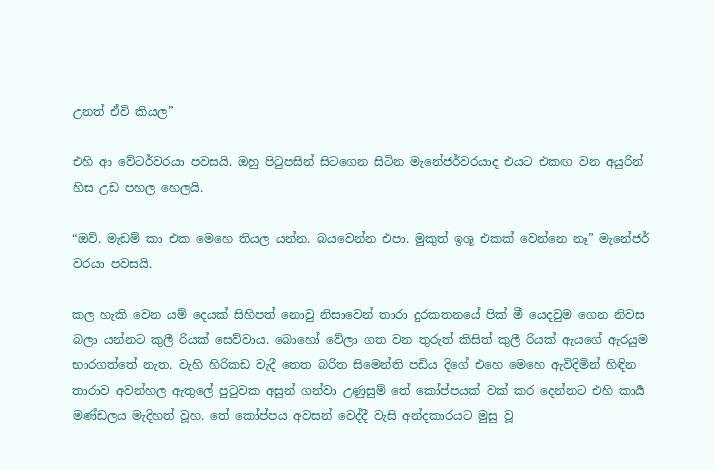උනත් ඒවි කියල”

එහි ආ වේටර්වරයා පවසයි. ඔහු පිටුපසින් සිටගෙන සිටින මැනේජර්වරයාද එයට එකඟ වන අයුරින් හිස උඩ පහල හෙලයි.

“ඔව්. මැඩම් කා එක මෙහෙ තියල යන්න. බයවෙන්න එපා. මුකුත් ඉශූ එකක් වෙන්නෙ නෑ” මැනේජර් වරයා පවසයි.

කල හැකි වෙන යම් දෙයක් සිහිපත් නොවු නිසාවෙන් තාරා දුරකතනයේ පික් මී යෙදවුම ගෙන නිවස බලා යන්නට කුලී රියක් සෙව්වාය. බොහෝ වේලා ගත වන තුරුත් කිසිත් කුලී රියක් ඇයගේ ඇරයුම භාරගත්තේ නැත. වැහි හිරිකඩ වැදී තෙත බරිත සිමෙන්ති පඩිය දිගේ එහෙ මෙහෙ ඇවිදිමින් හිඳින තාරාව අවන්හල ඇතුලේ පුටුවක අසුන් ගන්වා උණුසුම් තේ කෝප්පයක් වක් කර දෙන්නට එහි කාර්‍ය මණ්ඩලය මැදිහත් වූහ. තේ කෝප්පය අවසන් වෙද්දී වැසි අන්දකාරයට මුසු වූ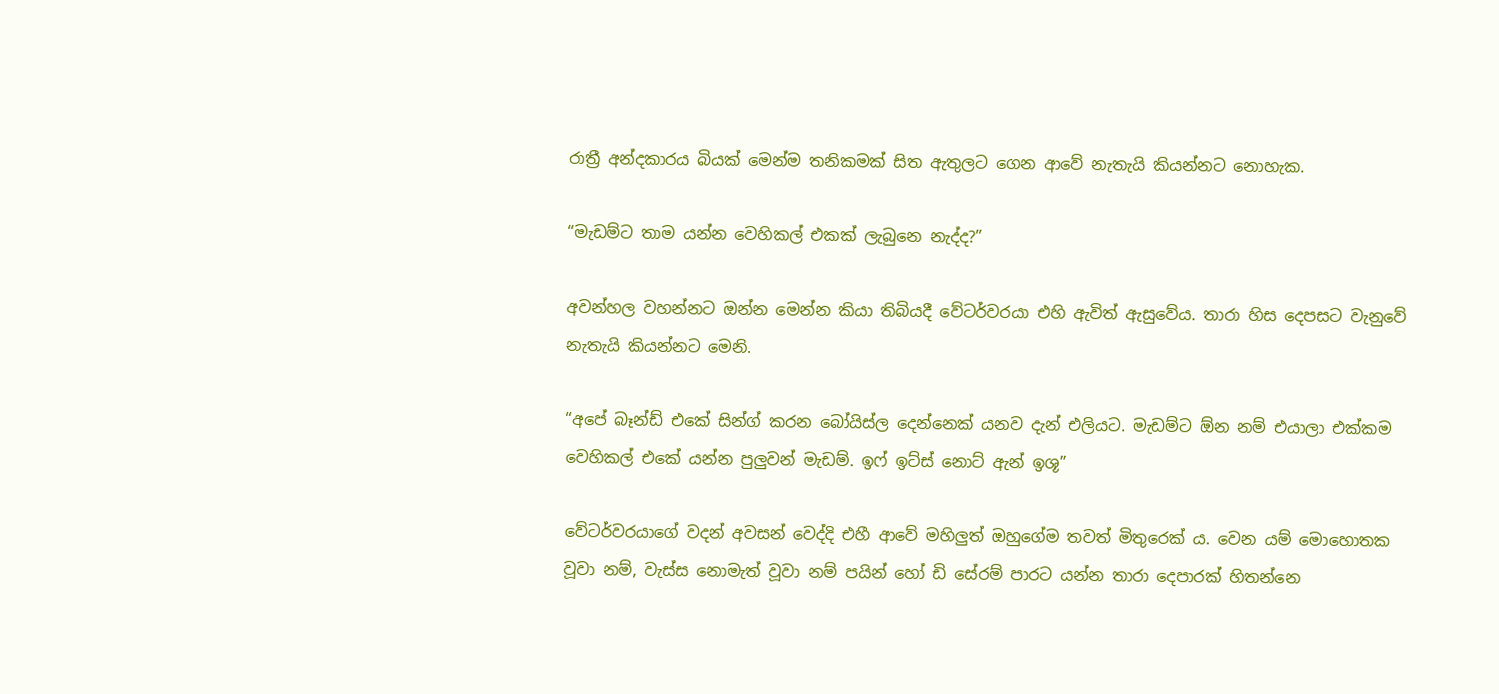රාත්‍රී අන්දකාරය බියක් මෙන්ම තනිකමක් සිත ඇතුලට ගෙන ආවේ නැතැයි කියන්නට නොහැක.

“මැඩම්ට තාම යන්න වෙහිකල් එකක් ලැබුනෙ නැද්ද?”

අවන්හල වහන්නට ඔන්න මෙන්න කියා තිබියදී වේටර්වරයා එහි ඇවිත් ඇසුවේය. තාරා හිස දෙපසට වැනුවේ නැතැයි කියන්නට මෙනි.

“අපේ බෑන්ඩ් එකේ සින්ග් කරන බෝයිස්ල දෙන්නෙක් යනව දැන් එලියට. මැඩම්ට ඕන නම් එයාලා එක්කම වෙහිකල් එකේ යන්න පුලුවන් මැඩම්. ඉෆ් ඉට්ස් නොට් ඇන් ඉශූ”

වේටර්වරයාගේ වදන් අවසන් වෙද්දි එහී ආවේ මහිලුත් ඔහුගේම තවත් මිතුරෙක්‍ ය. වෙන යම් මොහොතක වූවා නම්, වැස්ස නොමැත් වූවා නම් පයින් හෝ ඩි සේරම් පාරට යන්න තාරා දෙපාරක් හිතන්නෙ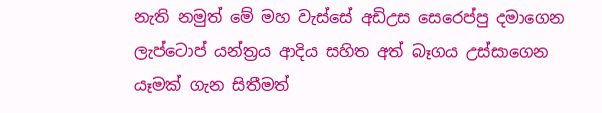නැති නමුත් මේ මහ වැස්සේ අඩිඋස සෙරෙප්පු දමාගෙන ලැප්ටොප් යන්ත්‍රය ආදිය සහිත අත් බෑගය උස්සාගෙන යෑමක් ගැන සිතීමත්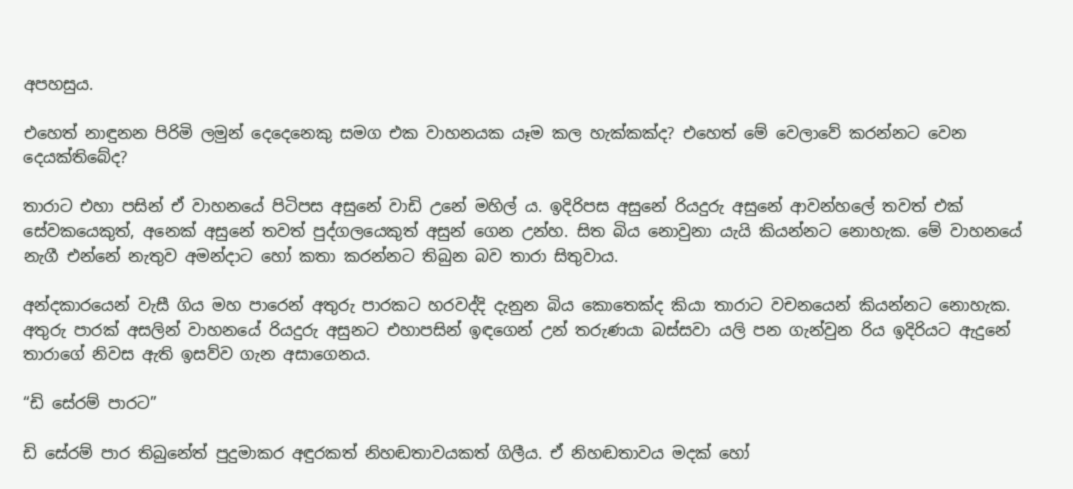අපහසුය.

එහෙත් නාඳුනන පිරිමි ලමුන් දෙදෙනෙකු සමග එක වාහනයක යෑම කල හැක්කක්ද? එහෙත් මේ වෙලාවේ කරන්නට වෙන දෙයක්තිබේද?

තාරාට එහා පසින් ඒ වාහනයේ පිටිපස අසුනේ වාඩි උනේ මහිල්‍ ය. ඉදිරිපස අසුනේ රියදුරු අසුනේ ආවන්හලේ තවත් එක් සේවකයෙකුත්, අනෙක් අසුනේ තවත් පුද්ගලයෙකුත් අසුන් ගෙන උන්හ. සිත බිය නොවුනා යැයි කියන්නට නොහැක. මේ වාහනයේ නැගී එන්නේ නැතුව අමන්දාට හෝ කතා කරන්නට තිබුන බව තාරා සිතුවාය.

අන්දකාරයෙන් වැසී ගිය මහ පාරෙන් අතුරු පාරකට හරවද්දි දැනුන බිය කොතෙක්ද කියා තාරාට වචනයෙන් කියන්නට නොහැක. අතුරු පාරක් අසලින් වාහනයේ රියදුරු අසුනට එහාපසින් ඉඳගෙන් උන් තරුණයා බස්සවා යලි පන ගැන්වුන රිය ඉදිරියට ඇදුනේ තාරාගේ නිවස ඇති ඉසව්ව ගැන අසාගෙනය.

“ඩි සේරම් පාරට”

ඩි සේරම් පාර තිබුනේත් පුදුමාකර අඳුරකත් නිහඬතාවයකත් ගිලීය. ඒ නිහඬතාවය මදක් හෝ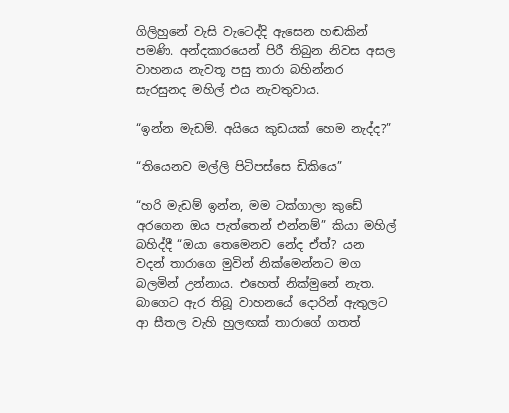ගිලිහුනේ වැසි වැටෙද්දි ඇසෙන හඬකින් පමණි. අන්දකාරයෙන් පිරී තිබුන නිවස අසල වාහනය නැවතූ පසු තාරා බහින්නර සැරසුනද මහිල් එය නැවතුවාය.

“ඉන්න මැඩම්. අයියෙ කුඩයක් හෙම නැද්ද?”

“තියෙනව මල්ලි පිටිපස්සෙ ඩිකියෙ”

“හරි මැඩම් ඉන්න, මම ටක්ගාලා කුඩේ අරගෙන ඔය පැත්තෙන් එන්නම්” කියා මහිල් බහිද්දී “ඔයා තෙමෙනව නේද ඒත්? යන වදන් තාරාගෙ මුවින් නික්මෙන්නට මග බලමින් උන්නාය. එහෙත් නික්මුනේ නැත. බාගෙට ඇර තිබූ වාහනයේ දොරින් ඇතුලට ආ සීතල වැහි හුලඟක් තාරාගේ ගතත්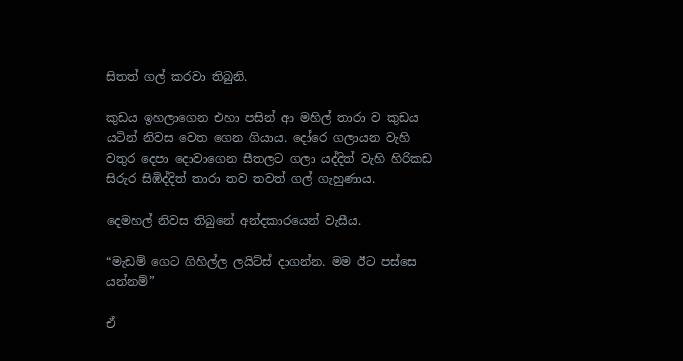සිතත් ගල් කරවා තිබුනි.

කුඩය ඉහලාගෙන එහා පසින් ආ මහිල් තාරා ව කුඩය යටින් නිවස වෙත ගෙන ගියාය. දෝරෙ ගලායන වැහි වතුර දෙපා දොවාගෙන සීතලට ගලා යද්දිත් වැහි හිරිකඩ සිරුර සිඹිද්දිත් තාරා තව තවත් ගල් ගැහුණාය.

දෙමහල් නිවස තිබුනේ අන්දකාරයෙන් වැසීය.

“මැඩම් ගෙට ගිහිල්ල ලයිට්ස් දාගන්න. මම ඊට පස්සෙ යන්නම්”

ඒ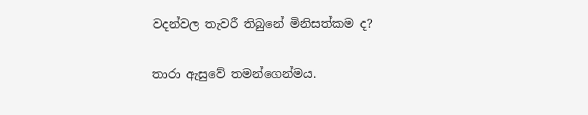වදන්වල තැවරී තිබුනේ මිනිසත්කම ද?

තාරා ඇසුවේ තමන්ගෙන්මය.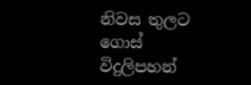නිවස තුලට ගොස් විදුලිපහන්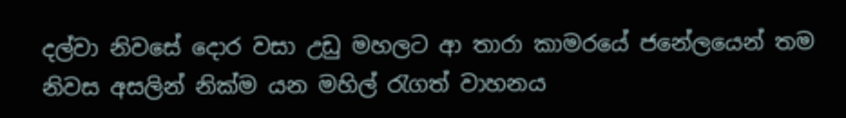දල්වා නිවසේ දොර වසා උඩු මහලට ආ තාරා කාමරයේ ජනේලයෙන් තම නිවස අසලින් නික්ම යන මහිල් රැගත් වාහනය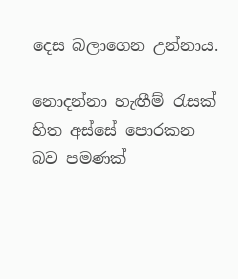දෙස බලාගෙන උන්නාය.

නොදන්නා හැඟීම් රැසක් හිත අස්සේ පොරකන බව පමණක්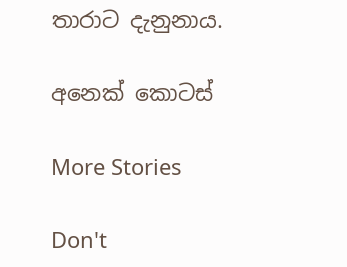තාරාට දැනුනාය.

අනෙක් කොටස්

More Stories

Don't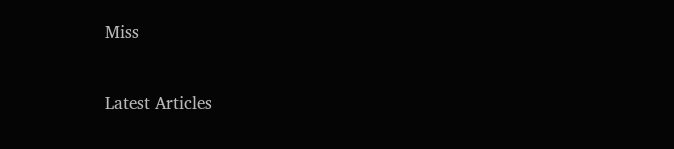Miss


Latest Articles